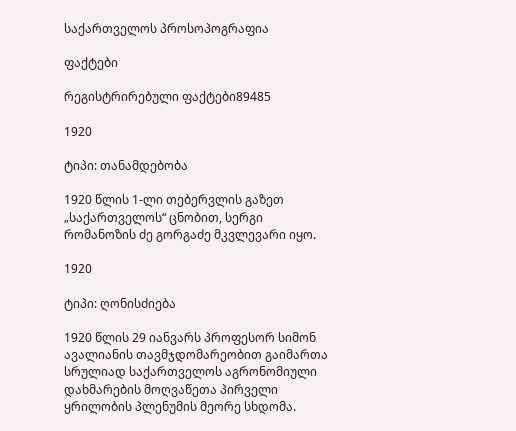საქართველოს პროსოპოგრაფია

ფაქტები

რეგისტრირებული ფაქტები89485

1920

ტიპი: თანამდებობა

1920 წლის 1-ლი თებერვლის გაზეთ „საქართველოს“ ცნობით, სერგი რომანოზის ძე გორგაძე მკვლევარი იყო.

1920

ტიპი: ღონისძიება

1920 წლის 29 იანვარს პროფესორ სიმონ ავალიანის თავმჯდომარეობით გაიმართა სრულიად საქართველოს აგრონომიული დახმარების მოღვაწეთა პირველი ყრილობის პლენუმის მეორე სხდომა.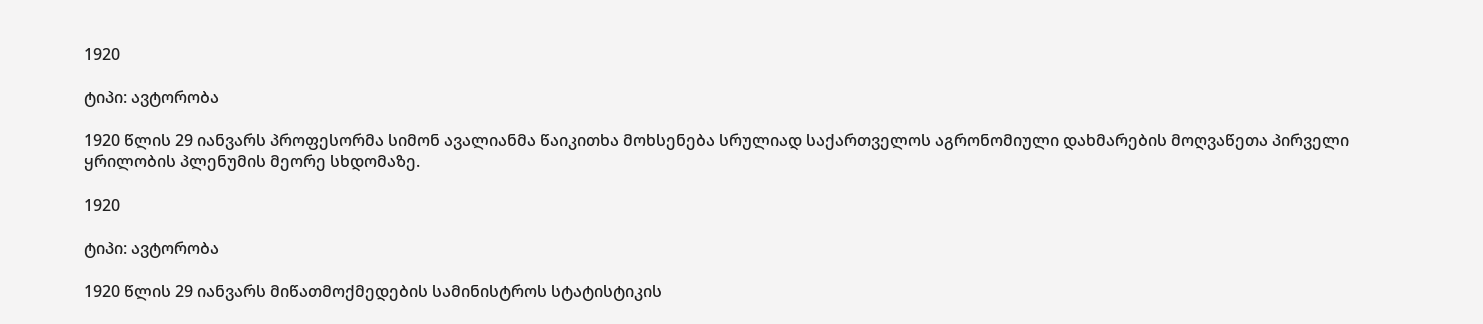1920

ტიპი: ავტორობა

1920 წლის 29 იანვარს პროფესორმა სიმონ ავალიანმა წაიკითხა მოხსენება სრულიად საქართველოს აგრონომიული დახმარების მოღვაწეთა პირველი ყრილობის პლენუმის მეორე სხდომაზე.

1920

ტიპი: ავტორობა

1920 წლის 29 იანვარს მიწათმოქმედების სამინისტროს სტატისტიკის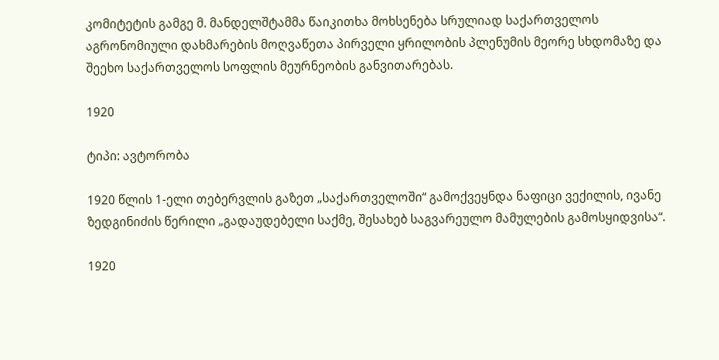კომიტეტის გამგე მ. მანდელშტამმა წაიკითხა მოხსენება სრულიად საქართველოს აგრონომიული დახმარების მოღვაწეთა პირველი ყრილობის პლენუმის მეორე სხდომაზე და შეეხო საქართველოს სოფლის მეურნეობის განვითარებას.

1920

ტიპი: ავტორობა

1920 წლის 1-ელი თებერვლის გაზეთ „საქართველოში“ გამოქვეყნდა ნაფიცი ვექილის, ივანე ზედგინიძის წერილი „გადაუდებელი საქმე, შესახებ საგვარეულო მამულების გამოსყიდვისა“.

1920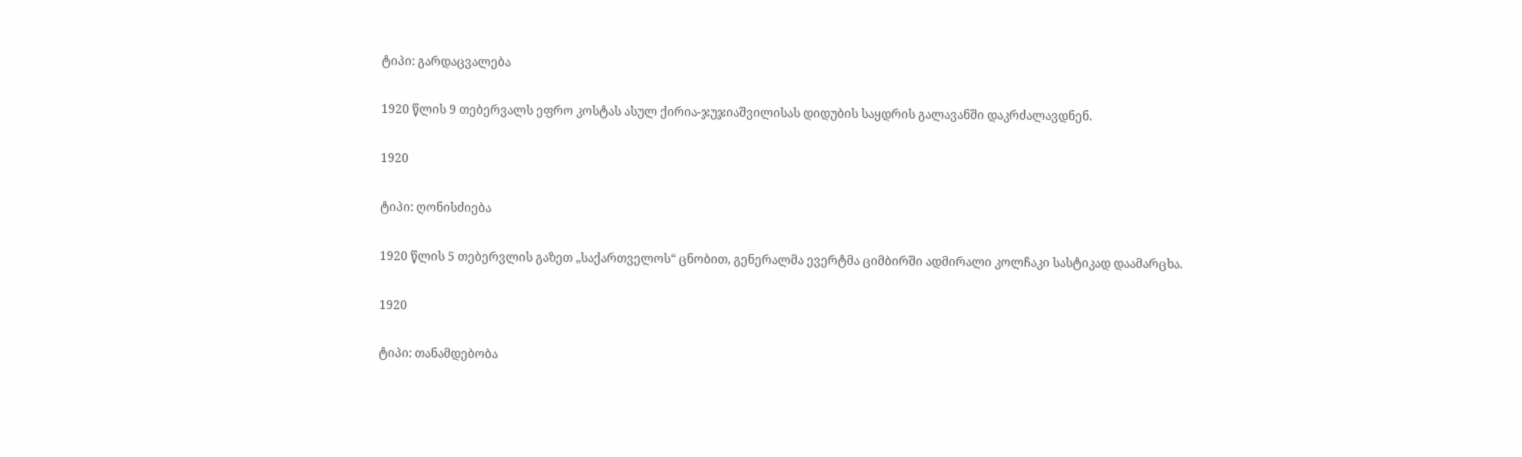ტიპი: გარდაცვალება

1920 წლის 9 თებერვალს ეფრო კოსტას ასულ ქირია-ჯუჯიაშვილისას დიდუბის საყდრის გალავანში დაკრძალავდნენ.

1920

ტიპი: ღონისძიება

1920 წლის 5 თებერვლის გაზეთ „საქართველოს“ ცნობით, გენერალმა ევერტმა ციმბირში ადმირალი კოლჩაკი სასტიკად დაამარცხა.

1920

ტიპი: თანამდებობა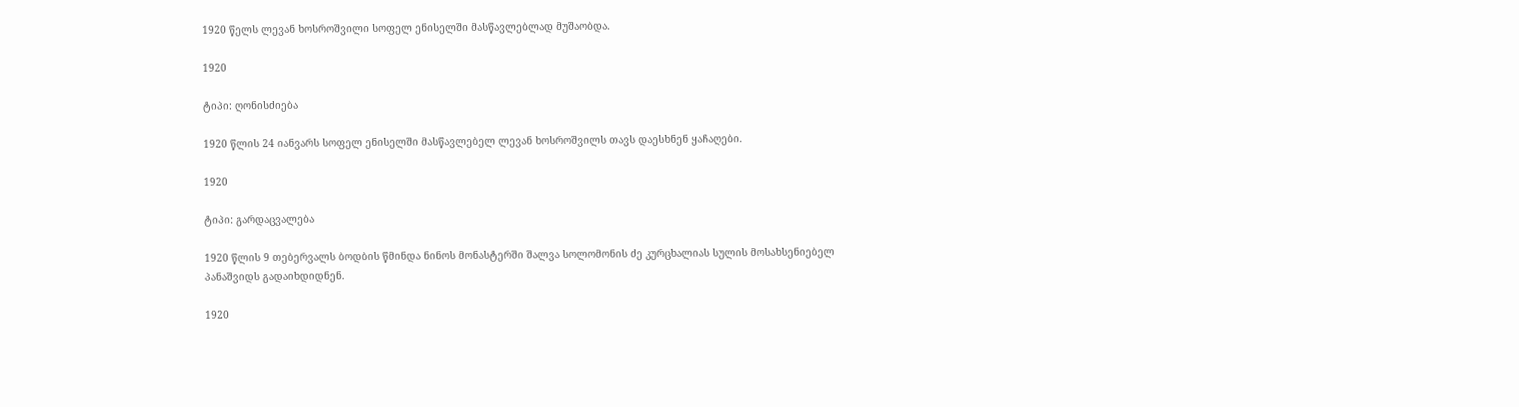1920 წელს ლევან ხოსროშვილი სოფელ ენისელში მასწავლებლად მუშაობდა.

1920

ტიპი: ღონისძიება

1920 წლის 24 იანვარს სოფელ ენისელში მასწავლებელ ლევან ხოსროშვილს თავს დაესხნენ ყაჩაღები.

1920

ტიპი: გარდაცვალება

1920 წლის 9 თებერვალს ბოდბის წმინდა ნინოს მონასტერში შალვა სოლომონის ძე კურცხალიას სულის მოსახსენიებელ პანაშვიდს გადაიხდიდნენ.

1920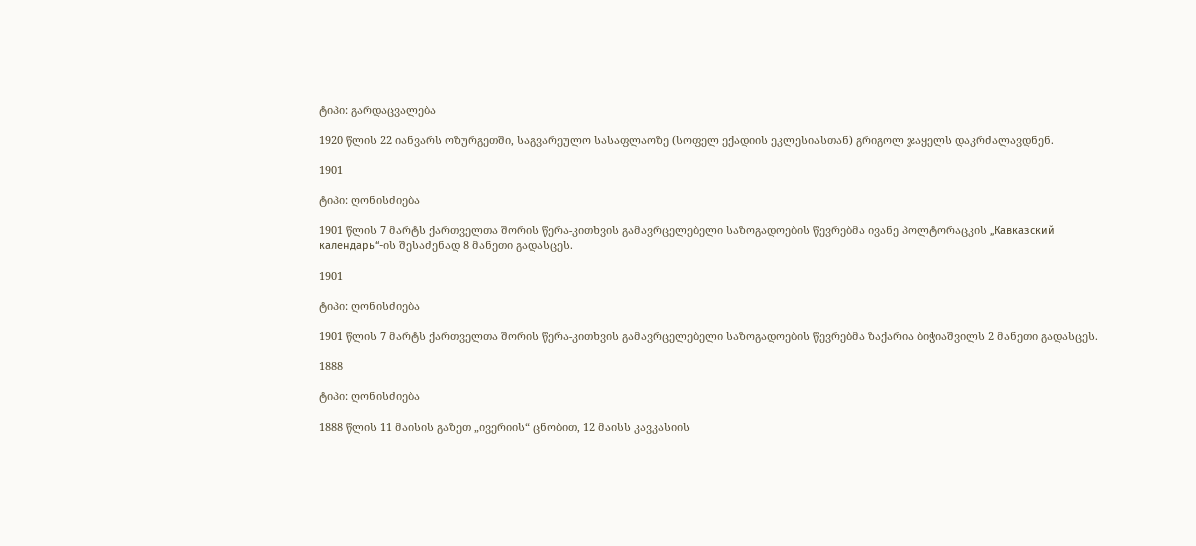ტიპი: გარდაცვალება

1920 წლის 22 იანვარს ოზურგეთში, საგვარეულო სასაფლაოზე (სოფელ ექადიის ეკლესიასთან) გრიგოლ ჯაყელს დაკრძალავდნენ.

1901

ტიპი: ღონისძიება

1901 წლის 7 მარტს ქართველთა შორის წერა-კითხვის გამავრცელებელი საზოგადოების წევრებმა ივანე პოლტორაცკის „Кавказский календарь“-ის შესაძენად 8 მანეთი გადასცეს.

1901

ტიპი: ღონისძიება

1901 წლის 7 მარტს ქართველთა შორის წერა-კითხვის გამავრცელებელი საზოგადოების წევრებმა ზაქარია ბიჭიაშვილს 2 მანეთი გადასცეს.

1888

ტიპი: ღონისძიება

1888 წლის 11 მაისის გაზეთ „ივერიის“ ცნობით, 12 მაისს კავკასიის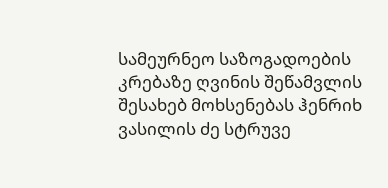სამეურნეო საზოგადოების კრებაზე ღვინის შეწამვლის შესახებ მოხსენებას ჰენრიხ ვასილის ძე სტრუვე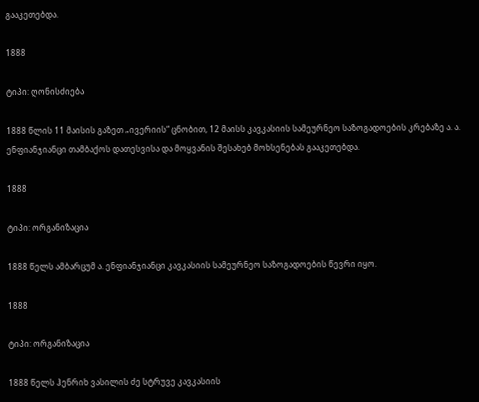გააკეთებდა.

1888

ტიპი: ღონისძიება

1888 წლის 11 მაისის გაზეთ „ივერიის“ ცნობით, 12 მაისს კავკასიის სამეურნეო საზოგადოების კრებაზე ა. ა. ენფიანჯიანცი თამბაქოს დათესვისა და მოყვანის შესახებ მოხსენებას გააკეთებდა.

1888

ტიპი: ორგანიზაცია

1888 წელს ამბარცუმ ა. ენფიანჯიანცი კავკასიის სამეურნეო საზოგადოების წევრი იყო.

1888

ტიპი: ორგანიზაცია

1888 წელს ჰენრიხ ვასილის ძე სტრუვე კავკასიის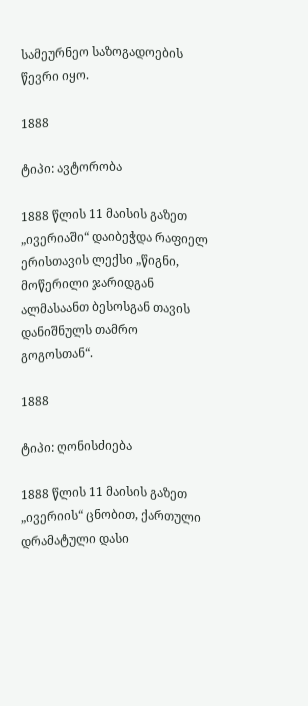სამეურნეო საზოგადოების წევრი იყო.

1888

ტიპი: ავტორობა

1888 წლის 11 მაისის გაზეთ „ივერიაში“ დაიბეჭდა რაფიელ ერისთავის ლექსი „წიგნი, მოწერილი ჯარიდგან ალმასაანთ ბესოსგან თავის დანიშნულს თამრო გოგოსთან“.

1888

ტიპი: ღონისძიება

1888 წლის 11 მაისის გაზეთ „ივერიის“ ცნობით, ქართული დრამატული დასი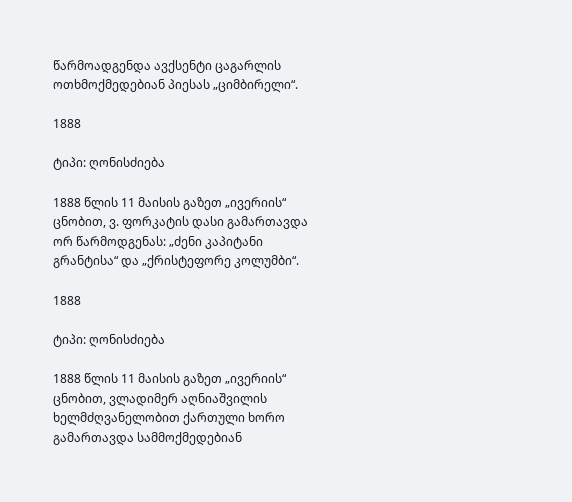წარმოადგენდა ავქსენტი ცაგარლის ოთხმოქმედებიან პიესას „ციმბირელი“.

1888

ტიპი: ღონისძიება

1888 წლის 11 მაისის გაზეთ „ივერიის“ ცნობით, ვ. ფორკატის დასი გამართავდა ორ წარმოდგენას: „ძენი კაპიტანი გრანტისა“ და „ქრისტეფორე კოლუმბი“.

1888

ტიპი: ღონისძიება

1888 წლის 11 მაისის გაზეთ „ივერიის“ ცნობით, ვლადიმერ აღნიაშვილის ხელმძღვანელობით ქართული ხორო გამართავდა სამმოქმედებიან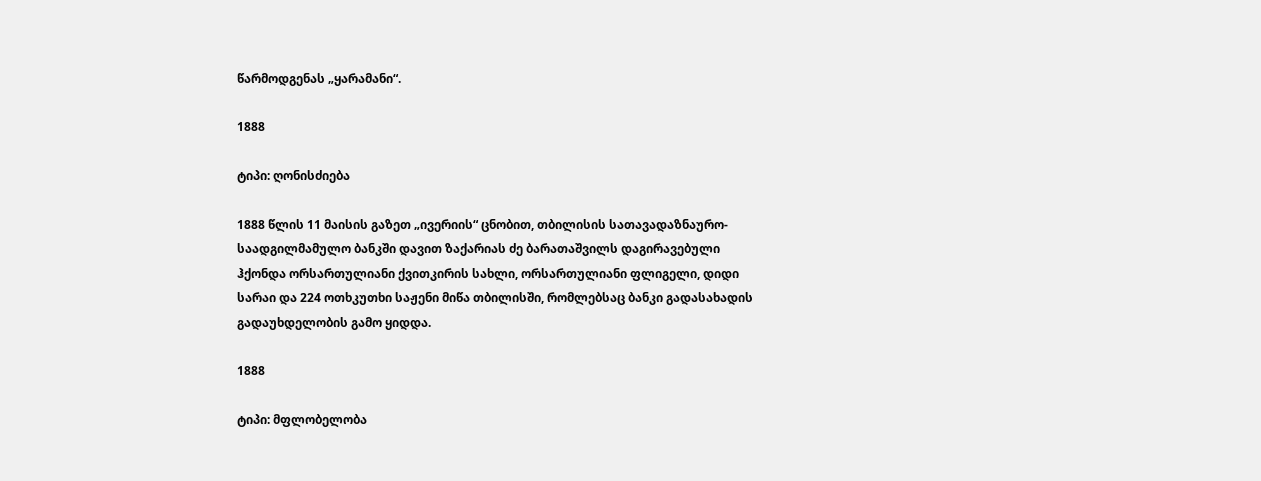წარმოდგენას „ყარამანი“.

1888

ტიპი: ღონისძიება

1888 წლის 11 მაისის გაზეთ „ივერიის“ ცნობით, თბილისის სათავადაზნაურო-საადგილმამულო ბანკში დავით ზაქარიას ძე ბარათაშვილს დაგირავებული ჰქონდა ორსართულიანი ქვითკირის სახლი, ორსართულიანი ფლიგელი, დიდი სარაი და 224 ოთხკუთხი საჟენი მიწა თბილისში, რომლებსაც ბანკი გადასახადის გადაუხდელობის გამო ყიდდა.

1888

ტიპი: მფლობელობა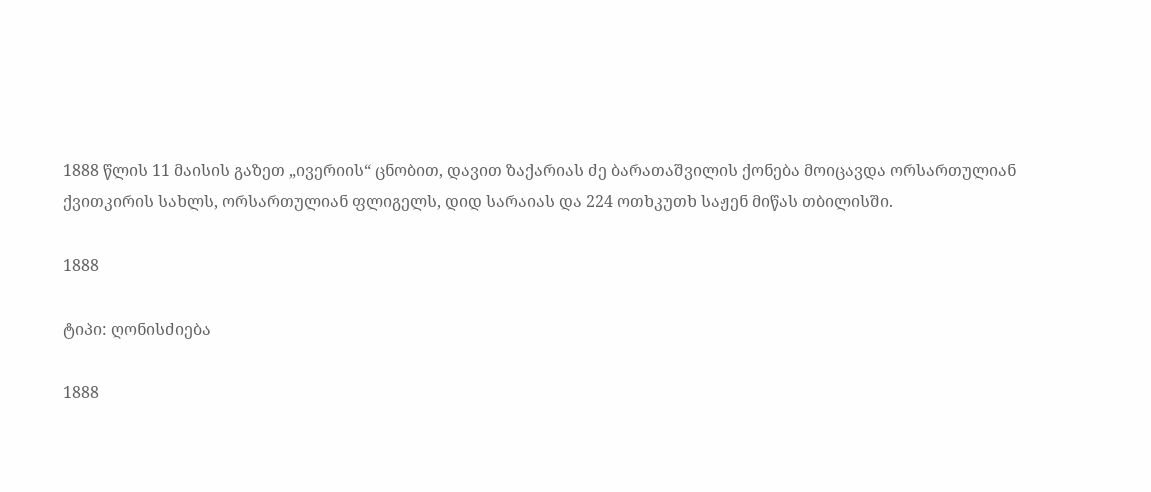1888 წლის 11 მაისის გაზეთ „ივერიის“ ცნობით, დავით ზაქარიას ძე ბარათაშვილის ქონება მოიცავდა ორსართულიან ქვითკირის სახლს, ორსართულიან ფლიგელს, დიდ სარაიას და 224 ოთხკუთხ საჟენ მიწას თბილისში.

1888

ტიპი: ღონისძიება

1888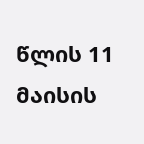წლის 11 მაისის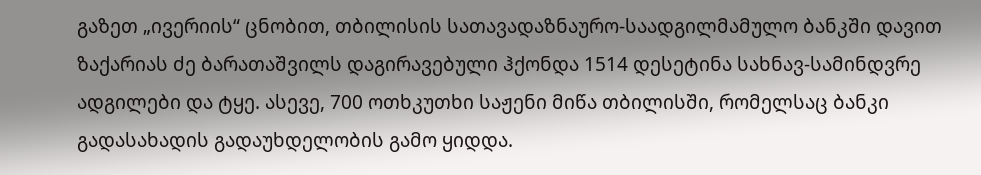გაზეთ „ივერიის“ ცნობით, თბილისის სათავადაზნაურო-საადგილმამულო ბანკში დავით ზაქარიას ძე ბარათაშვილს დაგირავებული ჰქონდა 1514 დესეტინა სახნავ-სამინდვრე ადგილები და ტყე. ასევე, 700 ოთხკუთხი საჟენი მიწა თბილისში, რომელსაც ბანკი გადასახადის გადაუხდელობის გამო ყიდდა.